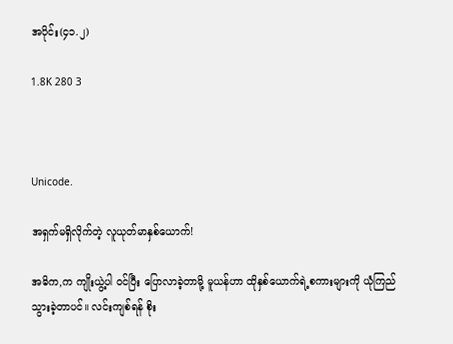အပိုင်း(၄၁.၂)

1.8K 280 3



Unicode.

အရှက်မရှိလိုက်တဲ့ လူယုတ်မာနှစ်ယောက်!

အဓိက,က ကျိုးယွဲ့ပါ ဝင်ပြီး ပြောလာခဲ့တာမို့ မူယန်ဟာ ထိုနှစ်ယောက်ရဲ့စကားများကို ယုံကြည်သွားခဲ့တာပင်။ လင်းကျစ်ရန် စိုး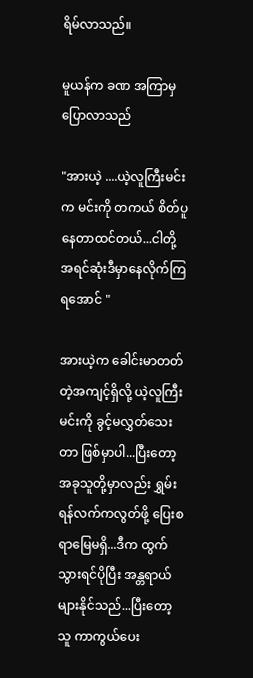ရိမ်လာသည်။

မူယန်က ခဏ အကြာမှပြောလာသည်

"အားယဲ့ ....ယဲ့လူကြီးမင်းက မင်းကို တကယ် စိတ်ပူနေတာထင်တယ်...ငါတို့ အရင်ဆုံးဒီမှာနေလိုက်ကြရအောင် "

အားယဲ့က ခေါင်းမာတတ်တဲ့အကျင့်ရှိလို့ ယဲ့လူကြီးမင်းကို ခွင့်မလွှတ်သေးတာ ဖြစ်မှာပါ...ပြီးတော့ အခုသူတို့မှာလည်း ရွှမ်းရန်လက်ကလွတ်ဖို့ ပြေးစရာမြေမရှိ...ဒီက ထွက်သွားရင်ပိုပြီး အန္တရာယ်များနိုင်သည်...ပြီးတော့ သူ ကာကွယ်ပေး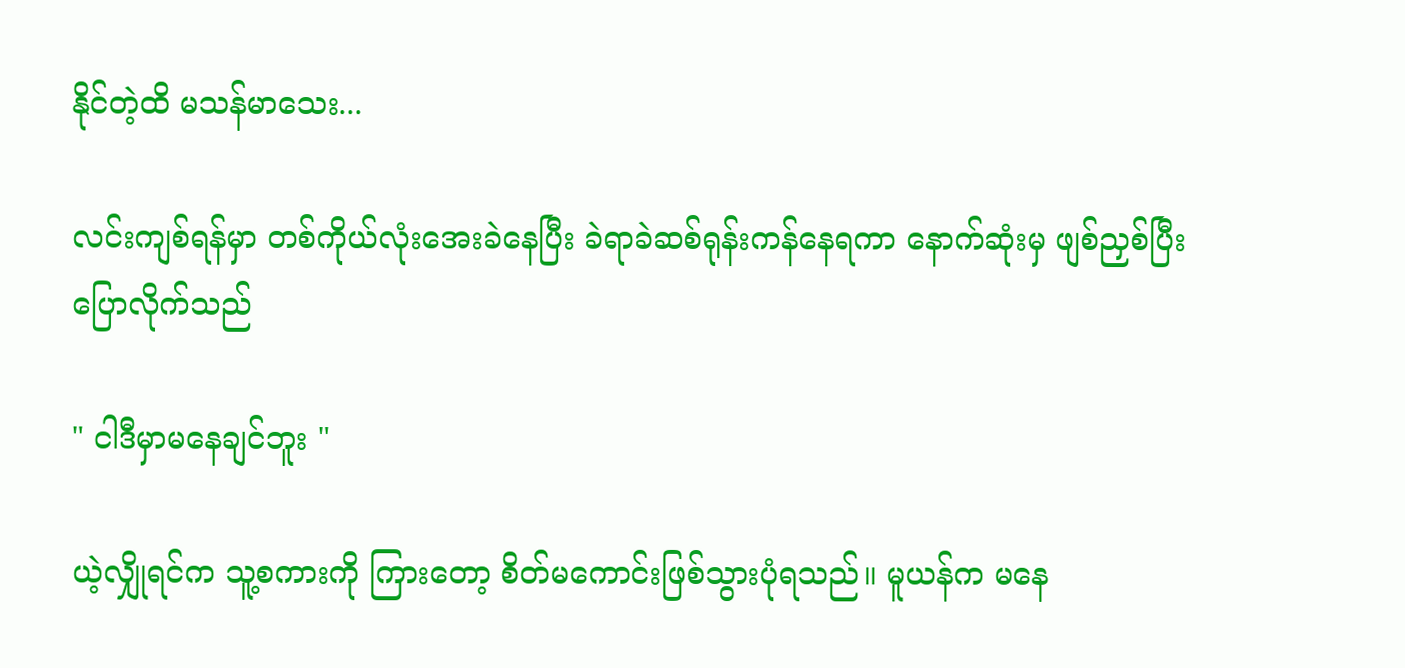နိုင်တဲ့ထိ မသန်မာသေး...

လင်းကျစ်ရန်မှာ တစ်ကိုယ်လုံးအေးခဲနေပြီး ခဲရာခဲဆစ်ရုန်းကန်နေရကာ နောက်ဆုံးမှ ဖျစ်ညှစ်ပြီးပြောလိုက်သည်

" ငါဒီမှာမနေချင်ဘူး "

ယဲ့လျှိုရင်က သူ့စကားကို ကြားတော့ စိတ်မကောင်းဖြစ်သွားပုံရသည်။ မူယန်က မနေ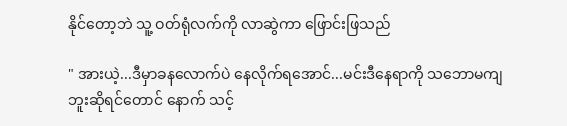နိုင်တော့ဘဲ သူ့ ဝတ်ရုံလက်ကို လာဆွဲကာ ဖြောင်းဖြသည်

" အားယဲ့...ဒီမှာခနလောက်ပဲ နေလိုက်ရအောင်...မင်းဒီနေရာကို သဘောမကျဘူးဆိုရင်တောင် နောက် သင့်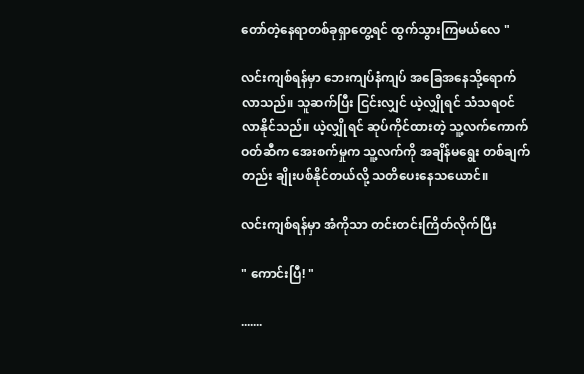တော်တဲ့နေရာတစ်ခုရှာတွေ့ရင် ထွက်သွားကြမယ်လေ "

လင်းကျစ်ရန်မှာ ဘေးကျပ်နံကျပ် အခြေအနေသို့ရောက်လာသည်။ သူဆက်ပြီး ငြင်းလျှင် ယဲ့လျှိုရင် သံသရဝင်လာနိုင်သည်။ ယဲ့လျှိုရင် ဆုပ်ကိုင်ထားတဲ့ သူ့လက်ကောက်ဝတ်ဆီက အေးစက်မှုက သူ့လက်ကို အချိန်မရွေး တစ်ချက်တည်း ချိုးပစ်နိုင်တယ်လို့ သတိပေးနေသယောင်။

လင်းကျစ်ရန်မှာ အံကိုသာ တင်းတင်းကြိတ်လိုက်ပြီး

" ကောင်းပြီ! "

.......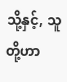သို့နှင့်, သူတို့ဟာ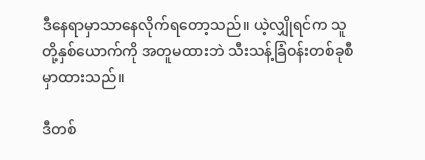ဒီနေရာမှာသာနေလိုက်ရတော့သည်။ ယဲ့လျှိုရင်က သူတို့နှစ်ယောက်ကို အတူမထားဘဲ သီးသန့်ခြံဝန်းတစ်ခုစီမှာထားသည်။

ဒီတစ်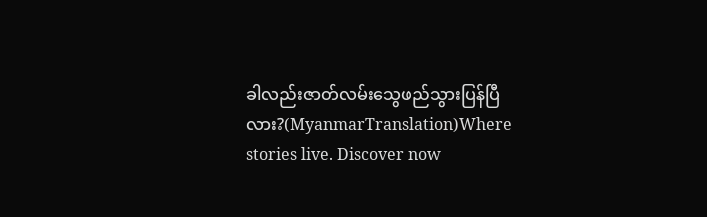ခါလည်းဇာတ်လမ်းသွေဖည်သွားပြန်ပြီလား?(MyanmarTranslation)Where stories live. Discover now